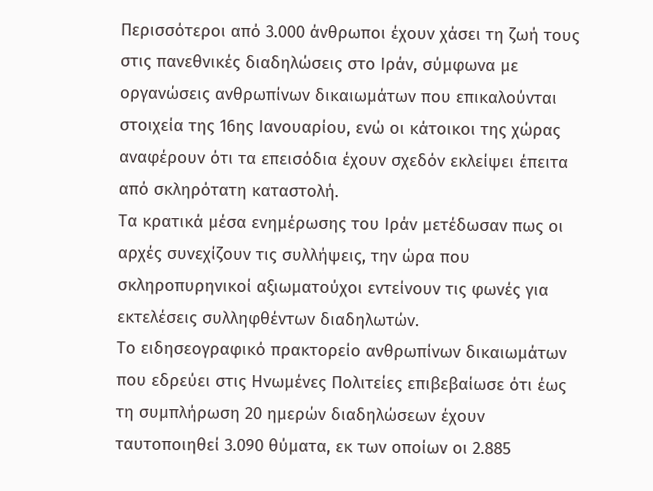Περισσότεροι από 3.000 άνθρωποι έχουν χάσει τη ζωή τους στις πανεθνικές διαδηλώσεις στο Ιράν, σύμφωνα με οργανώσεις ανθρωπίνων δικαιωμάτων που επικαλούνται στοιχεία της 16ης Ιανουαρίου, ενώ οι κάτοικοι της χώρας αναφέρουν ότι τα επεισόδια έχουν σχεδόν εκλείψει έπειτα από σκληρότατη καταστολή.
Τα κρατικά μέσα ενημέρωσης του Ιράν μετέδωσαν πως οι αρχές συνεχίζουν τις συλλήψεις, την ώρα που σκληροπυρηνικοί αξιωματούχοι εντείνουν τις φωνές για εκτελέσεις συλληφθέντων διαδηλωτών.
Το ειδησεογραφικό πρακτορείο ανθρωπίνων δικαιωμάτων που εδρεύει στις Ηνωμένες Πολιτείες επιβεβαίωσε ότι έως τη συμπλήρωση 20 ημερών διαδηλώσεων έχουν ταυτοποιηθεί 3.090 θύματα, εκ των οποίων οι 2.885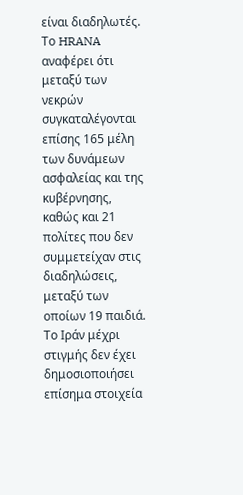είναι διαδηλωτές. Το HRANA αναφέρει ότι μεταξύ των νεκρών συγκαταλέγονται επίσης 165 μέλη των δυνάμεων ασφαλείας και της κυβέρνησης, καθώς και 21 πολίτες που δεν συμμετείχαν στις διαδηλώσεις, μεταξύ των οποίων 19 παιδιά.
Το Ιράν μέχρι στιγμής δεν έχει δημοσιοποιήσει επίσημα στοιχεία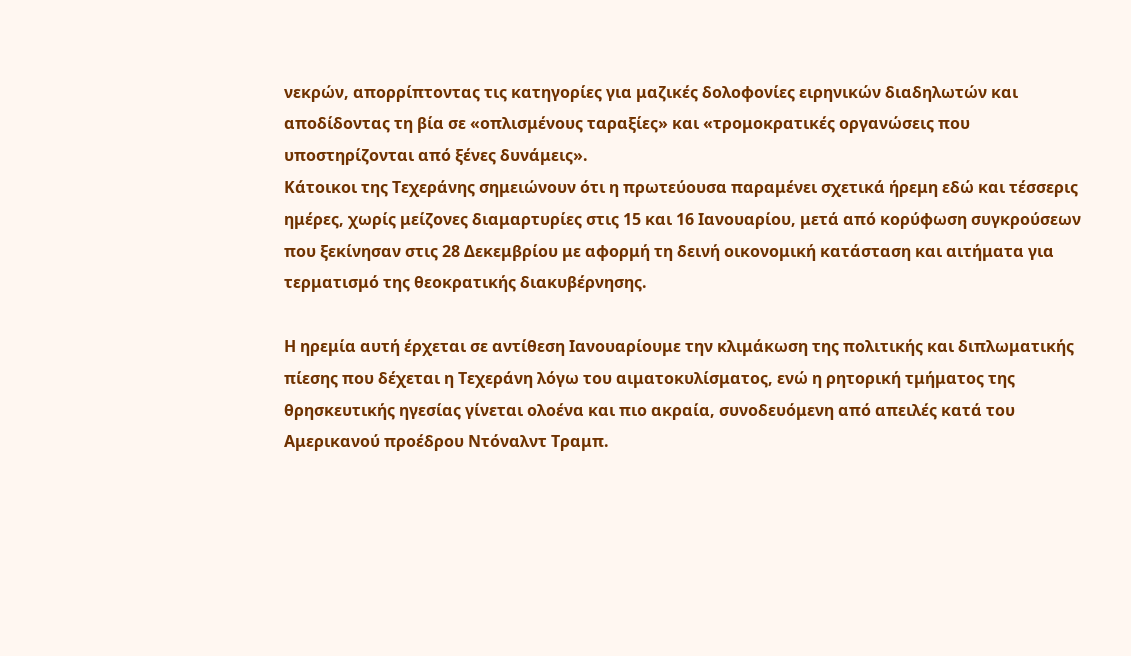νεκρών, απορρίπτοντας τις κατηγορίες για μαζικές δολοφονίες ειρηνικών διαδηλωτών και αποδίδοντας τη βία σε «οπλισμένους ταραξίες» και «τρομοκρατικές οργανώσεις που υποστηρίζονται από ξένες δυνάμεις».
Κάτοικοι της Τεχεράνης σημειώνουν ότι η πρωτεύουσα παραμένει σχετικά ήρεμη εδώ και τέσσερις ημέρες, χωρίς μείζονες διαμαρτυρίες στις 15 και 16 Ιανουαρίου, μετά από κορύφωση συγκρούσεων που ξεκίνησαν στις 28 Δεκεμβρίου με αφορμή τη δεινή οικονομική κατάσταση και αιτήματα για τερματισμό της θεοκρατικής διακυβέρνησης.

Η ηρεμία αυτή έρχεται σε αντίθεση Ιανουαρίουμε την κλιμάκωση της πολιτικής και διπλωματικής πίεσης που δέχεται η Τεχεράνη λόγω του αιματοκυλίσματος, ενώ η ρητορική τμήματος της θρησκευτικής ηγεσίας γίνεται ολοένα και πιο ακραία, συνοδευόμενη από απειλές κατά του Αμερικανού προέδρου Ντόναλντ Τραμπ.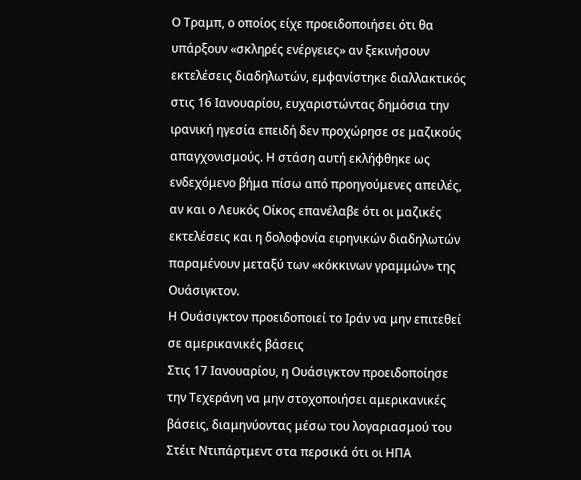Ο Τραμπ, ο οποίος είχε προειδοποιήσει ότι θα υπάρξουν «σκληρές ενέργειες» αν ξεκινήσουν εκτελέσεις διαδηλωτών, εμφανίστηκε διαλλακτικός στις 16 Ιανουαρίου, ευχαριστώντας δημόσια την ιρανική ηγεσία επειδή δεν προχώρησε σε μαζικούς απαγχονισμούς. Η στάση αυτή εκλήφθηκε ως ενδεχόμενο βήμα πίσω από προηγούμενες απειλές, αν και ο Λευκός Οίκος επανέλαβε ότι οι μαζικές εκτελέσεις και η δολοφονία ειρηνικών διαδηλωτών παραμένουν μεταξύ των «κόκκινων γραμμών» της Ουάσιγκτον.
Η Ουάσιγκτον προειδοποιεί το Ιράν να μην επιτεθεί σε αμερικανικές βάσεις
Στις 17 Ιανουαρίου, η Ουάσιγκτον προειδοποίησε την Τεχεράνη να μην στοχοποιήσει αμερικανικές βάσεις, διαμηνύοντας μέσω του λογαριασμού του Στέιτ Ντιπάρτμεντ στα περσικά ότι οι ΗΠΑ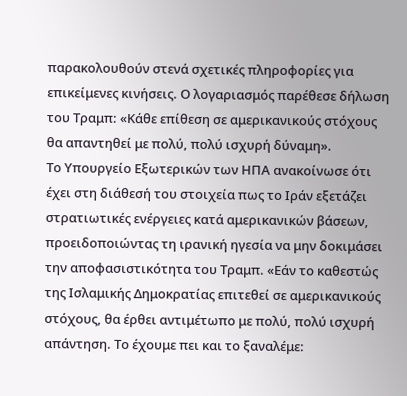παρακολουθούν στενά σχετικές πληροφορίες για επικείμενες κινήσεις. Ο λογαριασμός παρέθεσε δήλωση του Τραμπ: «Κάθε επίθεση σε αμερικανικούς στόχους θα απαντηθεί με πολύ, πολύ ισχυρή δύναμη».
Το Υπουργείο Εξωτερικών των ΗΠΑ ανακοίνωσε ότι έχει στη διάθεσή του στοιχεία πως το Ιράν εξετάζει στρατιωτικές ενέργειες κατά αμερικανικών βάσεων, προειδοποιώντας τη ιρανική ηγεσία να μην δοκιμάσει την αποφασιστικότητα του Τραμπ. «Εάν το καθεστώς της Ισλαμικής Δημοκρατίας επιτεθεί σε αμερικανικούς στόχους, θα έρθει αντιμέτωπο με πολύ, πολύ ισχυρή απάντηση. Το έχουμε πει και το ξαναλέμε: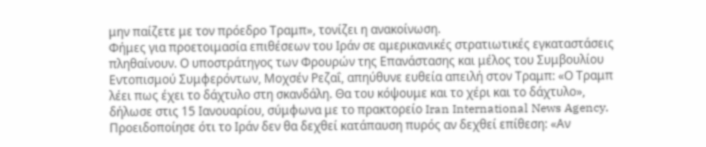μην παίζετε με τον πρόεδρο Τραμπ», τονίζει η ανακοίνωση.
Φήμες για προετοιμασία επιθέσεων του Ιράν σε αμερικανικές στρατιωτικές εγκαταστάσεις πληθαίνουν. Ο υποστράτηγος των Φρουρών της Επανάστασης και μέλος του Συμβουλίου Εντοπισμού Συμφερόντων, Μοχσέν Ρεζαΐ, απηύθυνε ευθεία απειλή στον Τραμπ: «Ο Τραμπ λέει πως έχει το δάχτυλο στη σκανδάλη. Θα του κόψουμε και το χέρι και το δάχτυλο», δήλωσε στις 15 Ιανουαρίου, σύμφωνα με το πρακτορείο Iran International News Agency. Προειδοποίησε ότι το Ιράν δεν θα δεχθεί κατάπαυση πυρός αν δεχθεί επίθεση: «Αν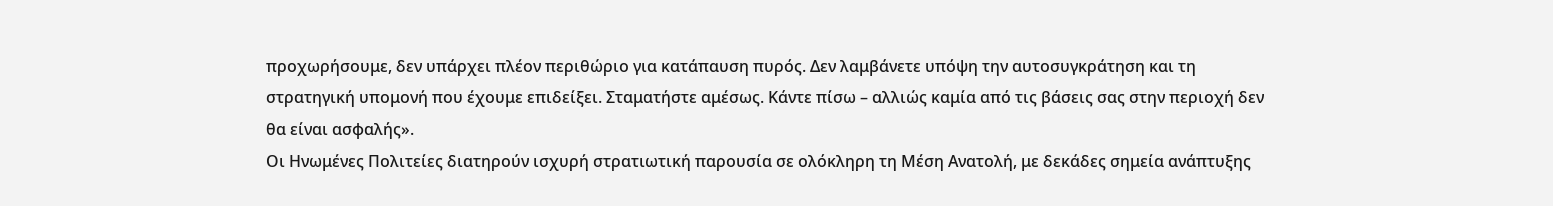προχωρήσουμε, δεν υπάρχει πλέον περιθώριο για κατάπαυση πυρός. Δεν λαμβάνετε υπόψη την αυτοσυγκράτηση και τη στρατηγική υπομονή που έχουμε επιδείξει. Σταματήστε αμέσως. Κάντε πίσω – αλλιώς καμία από τις βάσεις σας στην περιοχή δεν θα είναι ασφαλής».
Οι Ηνωμένες Πολιτείες διατηρούν ισχυρή στρατιωτική παρουσία σε ολόκληρη τη Μέση Ανατολή, με δεκάδες σημεία ανάπτυξης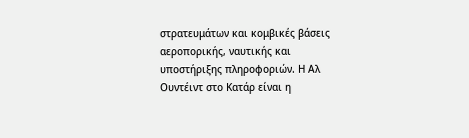στρατευμάτων και κομβικές βάσεις αεροπορικής, ναυτικής και υποστήριξης πληροφοριών. Η Αλ Ουντέιντ στο Κατάρ είναι η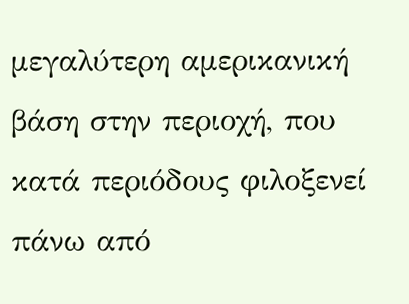μεγαλύτερη αμερικανική βάση στην περιοχή, που κατά περιόδους φιλοξενεί πάνω από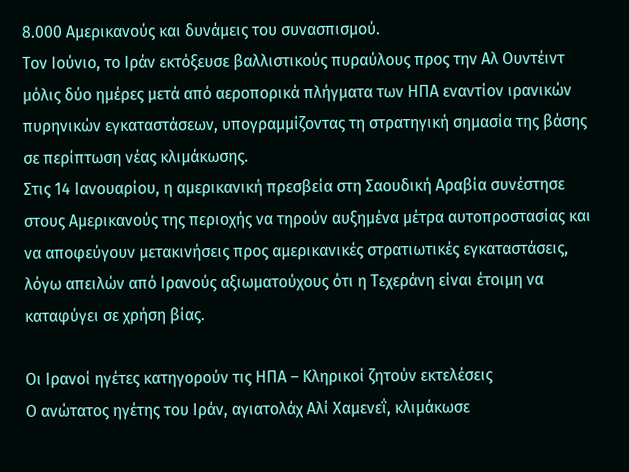8.000 Αμερικανούς και δυνάμεις του συνασπισμού.
Τον Ιούνιο, το Ιράν εκτόξευσε βαλλιστικούς πυραύλους προς την Αλ Ουντέιντ μόλις δύο ημέρες μετά από αεροπορικά πλήγματα των ΗΠΑ εναντίον ιρανικών πυρηνικών εγκαταστάσεων, υπογραμμίζοντας τη στρατηγική σημασία της βάσης σε περίπτωση νέας κλιμάκωσης.
Στις 14 Ιανουαρίου, η αμερικανική πρεσβεία στη Σαουδική Αραβία συνέστησε στους Αμερικανούς της περιοχής να τηρούν αυξημένα μέτρα αυτοπροστασίας και να αποφεύγουν μετακινήσεις προς αμερικανικές στρατιωτικές εγκαταστάσεις, λόγω απειλών από Ιρανούς αξιωματούχους ότι η Τεχεράνη είναι έτοιμη να καταφύγει σε χρήση βίας.

Οι Ιρανοί ηγέτες κατηγορούν τις ΗΠΑ – Κληρικοί ζητούν εκτελέσεις
Ο ανώτατος ηγέτης του Ιράν, αγιατολάχ Αλί Χαμενεΐ, κλιμάκωσε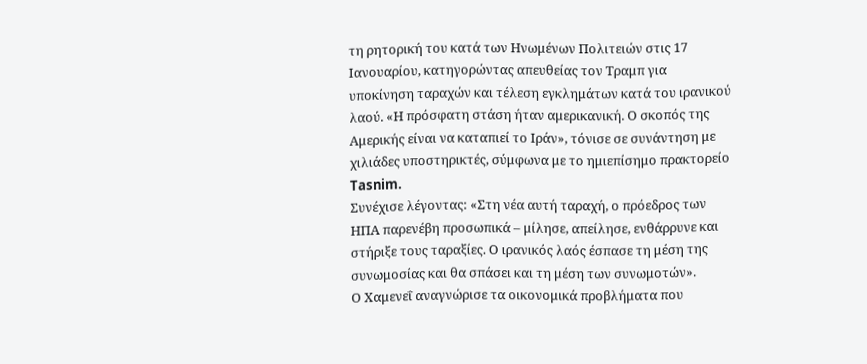τη ρητορική του κατά των Ηνωμένων Πολιτειών στις 17 Ιανουαρίου, κατηγορώντας απευθείας τον Τραμπ για υποκίνηση ταραχών και τέλεση εγκλημάτων κατά του ιρανικού λαού. «Η πρόσφατη στάση ήταν αμερικανική. Ο σκοπός της Αμερικής είναι να καταπιεί το Ιράν», τόνισε σε συνάντηση με χιλιάδες υποστηρικτές, σύμφωνα με το ημιεπίσημο πρακτορείο Tasnim.
Συνέχισε λέγοντας: «Στη νέα αυτή ταραχή, ο πρόεδρος των ΗΠΑ παρενέβη προσωπικά – μίλησε, απείλησε, ενθάρρυνε και στήριξε τους ταραξίες. Ο ιρανικός λαός έσπασε τη μέση της συνωμοσίας και θα σπάσει και τη μέση των συνωμοτών».
Ο Χαμενεΐ αναγνώρισε τα οικονομικά προβλήματα που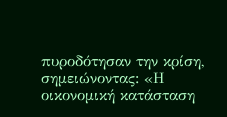πυροδότησαν την κρίση, σημειώνοντας: «Η οικονομική κατάσταση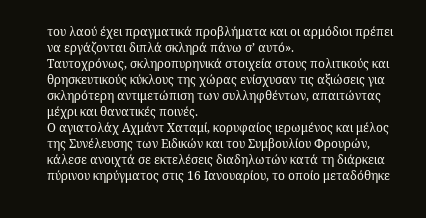του λαού έχει πραγματικά προβλήματα και οι αρμόδιοι πρέπει να εργάζονται διπλά σκληρά πάνω σ’ αυτό».
Ταυτοχρόνως, σκληροπυρηνικά στοιχεία στους πολιτικούς και θρησκευτικούς κύκλους της χώρας ενίσχυσαν τις αξιώσεις για σκληρότερη αντιμετώπιση των συλληφθέντων, απαιτώντας μέχρι και θανατικές ποινές.
Ο αγιατολάχ Αχμάντ Χαταμί, κορυφαίος ιερωμένος και μέλος της Συνέλευσης των Ειδικών και του Συμβουλίου Φρουρών, κάλεσε ανοιχτά σε εκτελέσεις διαδηλωτών κατά τη διάρκεια πύρινου κηρύγματος στις 16 Ιανουαρίου, το οποίο μεταδόθηκε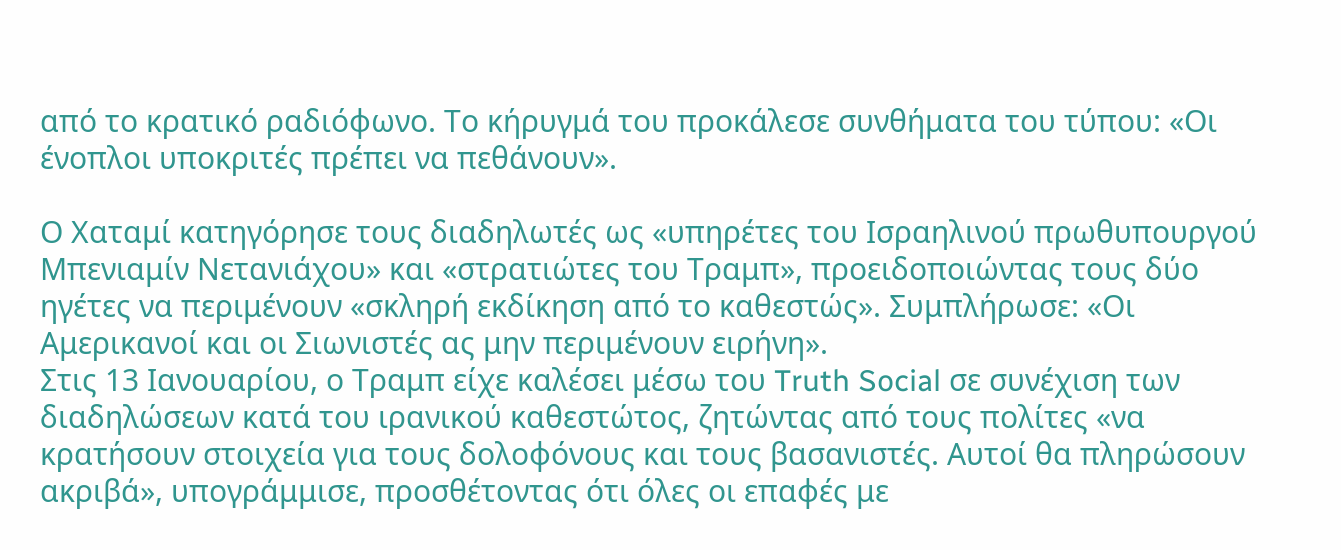από το κρατικό ραδιόφωνο. Το κήρυγμά του προκάλεσε συνθήματα του τύπου: «Οι ένοπλοι υποκριτές πρέπει να πεθάνουν».

Ο Χαταμί κατηγόρησε τους διαδηλωτές ως «υπηρέτες του Ισραηλινού πρωθυπουργού Μπενιαμίν Νετανιάχου» και «στρατιώτες του Τραμπ», προειδοποιώντας τους δύο ηγέτες να περιμένουν «σκληρή εκδίκηση από το καθεστώς». Συμπλήρωσε: «Οι Αμερικανοί και οι Σιωνιστές ας μην περιμένουν ειρήνη».
Στις 13 Ιανουαρίου, ο Τραμπ είχε καλέσει μέσω του Truth Social σε συνέχιση των διαδηλώσεων κατά του ιρανικού καθεστώτος, ζητώντας από τους πολίτες «να κρατήσουν στοιχεία για τους δολοφόνους και τους βασανιστές. Αυτοί θα πληρώσουν ακριβά», υπογράμμισε, προσθέτοντας ότι όλες οι επαφές με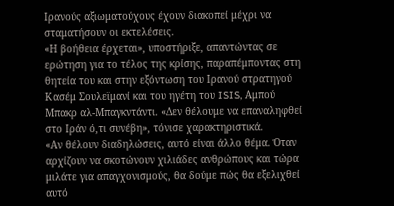Ιρανούς αξιωματούχους έχουν διακοπεί μέχρι να σταματήσουν οι εκτελέσεις.
«Η βοήθεια έρχεται», υποστήριξε, απαντώντας σε ερώτηση για το τέλος της κρίσης, παραπέμποντας στη θητεία του και στην εξόντωση του Ιρανού στρατηγού Κασέμ Σουλεϊμανί και του ηγέτη του ISIS, Αμπού Μπακρ αλ-Μπαγκντάντι. «Δεν θέλουμε να επαναληφθεί στο Ιράν ό,τι συνέβη», τόνισε χαρακτηριστικά.
«Αν θέλουν διαδηλώσεις, αυτό είναι άλλο θέμα. Όταν αρχίζουν να σκοτώνουν χιλιάδες ανθρώπους και τώρα μιλάτε για απαγχονισμούς, θα δούμε πώς θα εξελιχθεί αυτό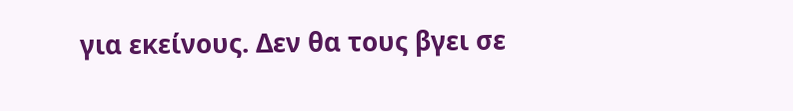για εκείνους. Δεν θα τους βγει σε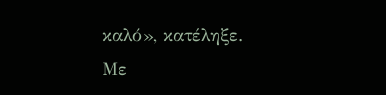καλό», κατέληξε.
Με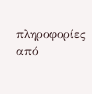πληροφορίες από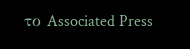το Associated Press